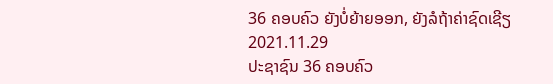36 ຄອບຄົວ ຍັງບໍ່ຍ້າຍອອກ, ຍັງລໍຖ້າຄ່າຊົດເຊີຽ
2021.11.29
ປະຊາຊົນ 36 ຄອບຄົວ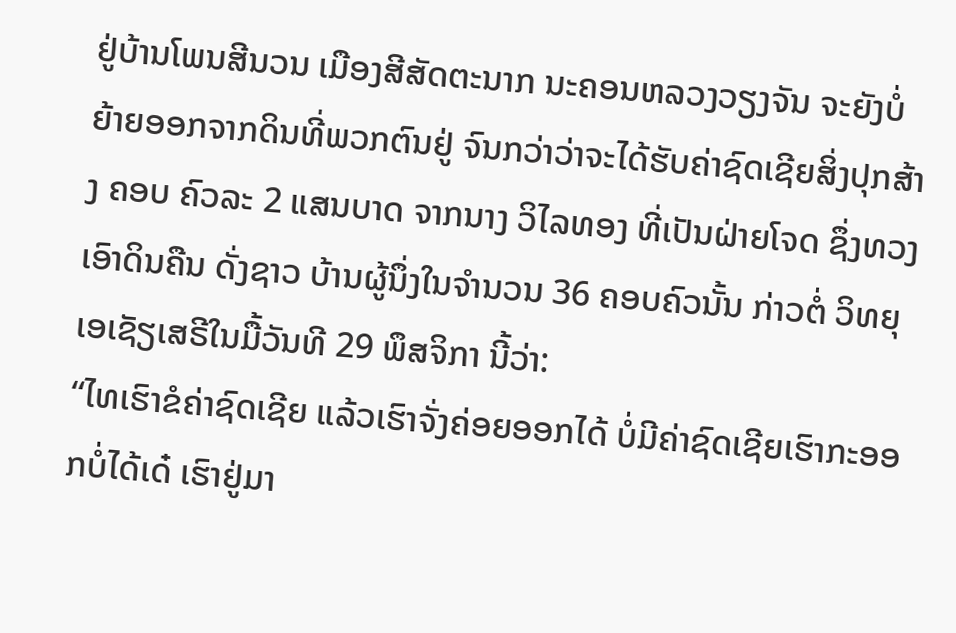ຢູ່ບ້ານໂພນສີນວນ ເມືອງສີສັດຕະນາກ ນະຄອນຫລວງວຽງຈັນ ຈະຍັງບໍ່ຍ້າຍອອກຈາກດິນທີ່ພວກຕົນຢູ່ ຈົນກວ່າວ່າຈະໄດ້ຮັບຄ່າຊົດເຊີຍສິ່ງປຸກສ້າງ ຄອບ ຄົວລະ 2 ແສນບາດ ຈາກນາງ ວິໄລທອງ ທີ່ເປັນຝ່າຍໂຈດ ຊຶ່ງທວງເອົາດິນຄືນ ດັ່ງຊາວ ບ້ານຜູ້ນຶ່ງໃນຈໍານວນ 36 ຄອບຄົວນັ້ນ ກ່າວຕໍ່ ວິທຍຸເອເຊັຽເສຣີໃນມື້ວັນທີ 29 ພຶສຈິກາ ນີ້ວ່າ:
“ໄທເຮົາຂໍຄ່າຊົດເຊີຍ ແລ້ວເຮົາຈັ່ງຄ່ອຍອອກໄດ້ ບໍ່ມີຄ່າຊົດເຊີຍເຮົາກະອອກບໍ່ໄດ້ເດ໋ ເຮົາຢູ່ມາ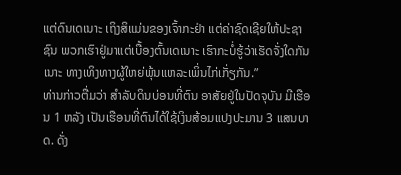ແຕ່ດົນເດເນາະ ເຖິງສິແມ່ນຂອງເຈົ້າກະຢ່າ ແຕ່ຄ່າຊົດເຊີຍໃຫ້ປະຊາຊົນ ພວກເຮົາຢູ່ມາແຕ່ເບື້ອງຕົ້ນເດເນາະ ເຮົາກະບໍ່ຮູ້ວ່າເຮັດຈັ່ງໃດກັນເນາະ ທາງເທິງທາງຜູ້ໃຫຍ່ພຸ້ນແຫລະເພິ່ນໄກ່ເກັ່ຽກັນ.”
ທ່ານກ່າວຕື່ມວ່າ ສໍາລັບດິນບ່ອນທີ່ຕົນ ອາສັຍຢູ່ໃນປັດຈຸບັນ ມີເຮືອນ 1 ຫລັງ ເປັນເຮືອນທີ່ຕົນໄດ້ໃຊ້ເງິນສ້ອມແປງປະມານ 3 ແສນບາດ. ດັ່ງ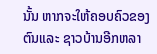ນັ້ນ ຫາກຈະໃຫ້ຄອບຄົວຂອງຕົນແລະ ຊາວບ້ານອີກຫລາ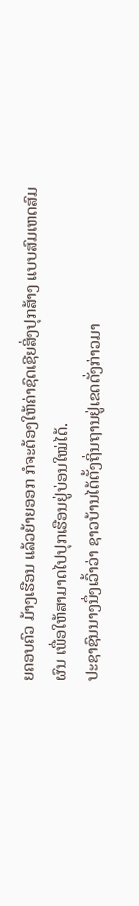ຍຄອບຄົວ ມ້າງເຮືອນ ແລ້ວຍ້າຍອອກ ກໍຈະຕ້ອງໃຫ້ຄ່າຊົດເຊີຍສິ່ງປຸກສ້າງ ແບບສົມເຫດສົມຜົນ ເພື່ອໃຫ້ສາມາດໄປປຸກເຮືອນຢູ່ບ່ອນໃໝ່ໄດ້.
ປະຊາຊົນນາງນຶ່ງເວົ້າວ່າ ຊາວບ້ານໄດ້ຕັ້ງຖິ່ນຖານຢູ່ເຂດດັ່ງກ່າວມາ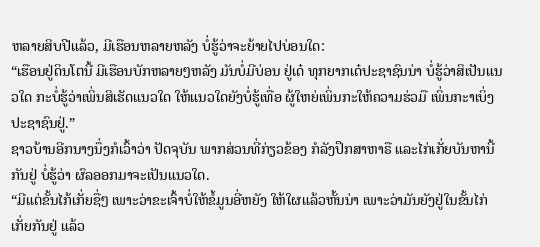ຫລາຍສິບປີແລ້ວ, ມີເຮືອນຫລາຍຫລັງ ບໍ່ຮູ້ວ່າຈະຍ້າຍໄປບ່ອນໃດ:
“ເຮືອນຢູ່ດິນໂຕນີ້ ມີເຮືອນບັກຫລາຍໆຫລັງ ມັນບໍ່ມີບ່ອນ ຢູ່ເດ໋ ທຸກຍາກເດ໋ປະຊາຊົນນ່າ ບໍ່ຮູ້ວ່າສິເປັນແນວໃດ ກະບໍ່ຮູ້ວ່າເພິ່ນສິເຮັດແນວໃດ ໃຫ້ແນວໃດຍັງບໍ່ຮູ້ເທື່ອ ຜູ້ໃຫຍ່ເພິ່ນກະໃຫ້ຄວາມຮ່ວມື ເພິ່ນກະາເບິ່ງປະຊາຊົນຢູ່.”
ຊາວບ້ານອີກນາງນຶ່ງກໍເວົ້າວ່າ ປັດຈຸບັນ ພາກສ່ວນທີ່ກ່ຽວຂ້ອງ ກໍລັງປຶກສາຫາຣື ແລະໄກ່ເກັ່ຍບັນຫານີ້ກັນຢູ່ ບໍ່ຮູ້ວ່າ ຜົລອອກມາຈະເປັນແນວໃດ.
“ມີແຕ່ຂັ້ນໄກ້ເກັ່ຍຊື່ໆ ເພາະວ່າຂະເຈົ້າບໍ່ໃຫ້ຂໍ້ມູນອີ່ຫຍັງ ໃຫ້ໃຜແລ້ວຫັ້ນນ່າ ເພາະວ່າມັນຍັງຢູ່ໃນຂັ້ນໄກ່ເກັ່ຍກັນຢູ່ ແລ້ວ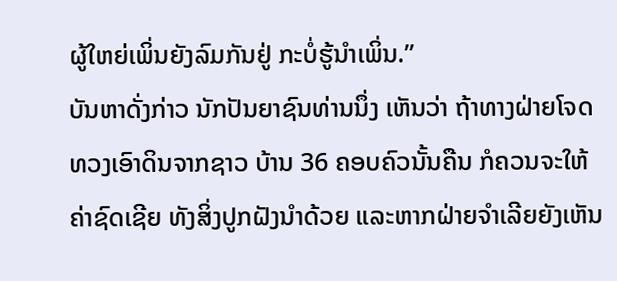ຜູ້ໃຫຍ່ເພິ່ນຍັງລົມກັນຢູ່ ກະບໍ່ຮູ້ນໍາເພິ່ນ.”
ບັນຫາດັ່ງກ່າວ ນັກປັນຍາຊົນທ່ານນຶ່ງ ເຫັນວ່າ ຖ້າທາງຝ່າຍໂຈດ ທວງເອົາດິນຈາກຊາວ ບ້ານ 36 ຄອບຄົວນັ້ນຄືນ ກໍຄວນຈະໃຫ້ຄ່າຊົດເຊີຍ ທັງສິ່ງປູກຝັງນໍາດ້ວຍ ແລະຫາກຝ່າຍຈໍາເລີຍຍັງເຫັນ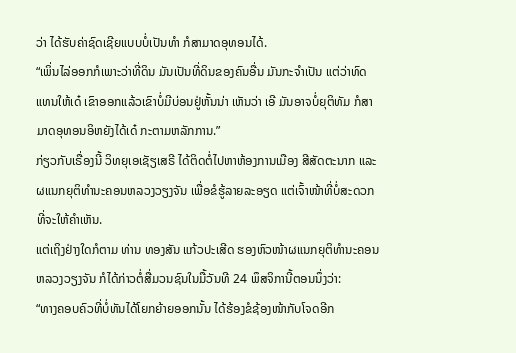ວ່າ ໄດ້ຮັບຄ່າຊົດເຊີຍແບບບໍ່ເປັນທໍາ ກໍສາມາດອຸທອນໄດ້.
“ເພິ່ນໄລ່ອອກກໍເພາະວ່າທີ່ດິນ ມັນເປັນທີ່ດິນຂອງຄົນອື່ນ ມັນກະຈໍາເປັນ ແຕ່ວ່າທົດ
ແທນໃຫ້ເດ໋ ເຂົາອອກແລ້ວເຂົາບໍ່ມີບ່ອນຢູ່ຫັ້ນນ່າ ເຫັນວ່າ ເອີ ມັນອາຈບໍ່ຍຸຕິທັມ ກໍສາມາດອຸທອນອິຫຍັງໄດ້ເດ໋ ກະຕາມຫລັກການ.”
ກ່ຽວກັບເຣື່ອງນີ້ ວິທຍຸເອເຊັຽເສຣີ ໄດ້ຕິດຕໍ່ໄປຫາຫ້ອງການເມືອງ ສີສັດຕະນາກ ແລະ ຜແນກຍຸຕິທໍານະຄອນຫລວງວຽງຈັນ ເພື່ອຂໍຮູ້ລາຍລະອຽດ ແຕ່ເຈົ້າໜ້າທີ່ບໍ່ສະດວກທີ່ຈະໃຫ້ຄໍາເຫັນ.
ແຕ່ເຖິງຢ່າງໃດກໍຕາມ ທ່ານ ທອງສັນ ແກ້ວປະເສີດ ຮອງຫົວໜ້າຜແນກຍຸຕິທໍານະຄອນຫລວງວຽງຈັນ ກໍໄດ້ກ່າວຕໍ່ສື່ມວນຊົນໃນມື້ວັນທີ 24 ພຶສຈິການີ້ຕອນນຶ່ງວ່າ:
“ທາງຄອບຄົວທີ່ບໍ່ທັນໄດ້ໂຍກຍ້າຍອອກນັ້ນ ໄດ້ຮ້ອງຂໍຊ້ອງໜ້າກັບໂຈດອີກ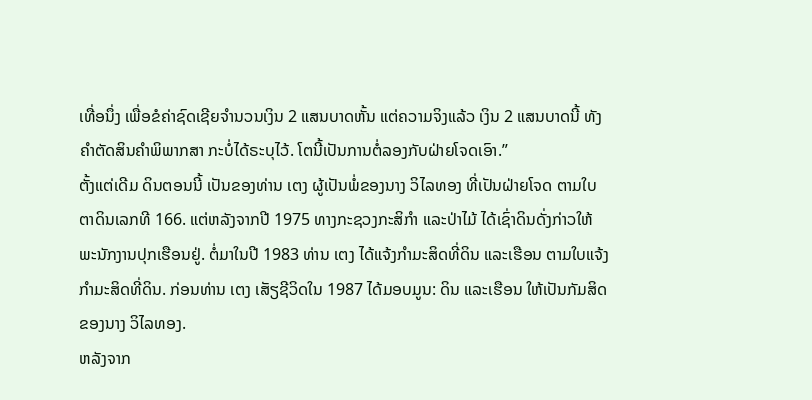ເທື່ອນຶ່ງ ເພື່ອຂໍຄ່າຊົດເຊີຍຈໍານວນເງິນ 2 ແສນບາດຫັ້ນ ແຕ່ຄວາມຈິງແລ້ວ ເງິນ 2 ແສນບາດນີ້ ທັງຄໍາຕັດສິນຄໍາພິພາກສາ ກະບໍ່ໄດ້ຣະບຸໄວ້. ໂຕນີ້ເປັນການຕໍ່ລອງກັບຝ່າຍໂຈດເອົາ.”
ຕັ້ງແຕ່ເດີມ ດິນຕອນນີ້ ເປັນຂອງທ່ານ ເຕງ ຜູ້ເປັນພໍ່ຂອງນາງ ວິໄລທອງ ທີ່ເປັນຝ່າຍໂຈດ ຕາມໃບຕາດິນເລກທີ 166. ແຕ່ຫລັງຈາກປີ 1975 ທາງກະຊວງກະສິກໍາ ແລະປ່າໄມ້ ໄດ້ເຊົ່າດິນດັ່ງກ່າວໃຫ້ພະນັກງານປຸກເຮືອນຢູ່. ຕໍ່ມາໃນປີ 1983 ທ່ານ ເຕງ ໄດ້ແຈ້ງກໍາມະສິດທີ່ດິນ ແລະເຮືອນ ຕາມໃບແຈ້ງກໍາມະສິດທີ່ດິນ. ກ່ອນທ່ານ ເຕງ ເສັຽຊີວິດໃນ 1987 ໄດ້ມອບມູນ: ດິນ ແລະເຮືອນ ໃຫ້ເປັນກັມສິດຂອງນາງ ວິໄລທອງ.
ຫລັງຈາກ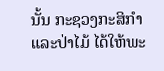ນັ້ນ ກະຊວງກະສິກໍາ ແລະປ່າໄມ້ ໄດ້ໃຫ້ພະ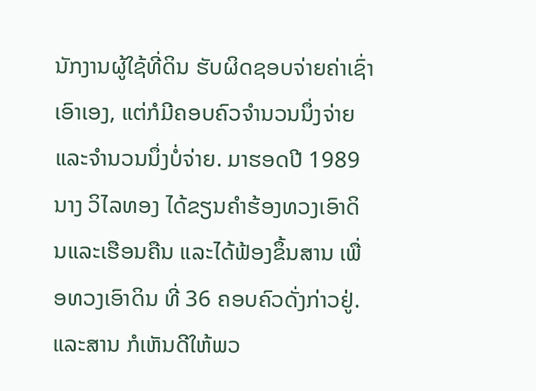ນັກງານຜູ້ໃຊ້ທີ່ດິນ ຮັບຜິດຊອບຈ່າຍຄ່າເຊົ່າເອົາເອງ, ແຕ່ກໍມີຄອບຄົວຈໍານວນນຶ່ງຈ່າຍ ແລະຈໍານວນນຶ່ງບໍ່ຈ່າຍ. ມາຮອດປີ 1989 ນາງ ວິໄລທອງ ໄດ້ຂຽນຄໍາຮ້ອງທວງເອົາດິນແລະເຮືອນຄືນ ແລະໄດ້ຟ້ອງຂຶ້ນສານ ເພື່ອທວງເອົາດິນ ທີ່ 36 ຄອບຄົວດັ່ງກ່າວຢູ່. ແລະສານ ກໍເຫັນດີໃຫ້ພວ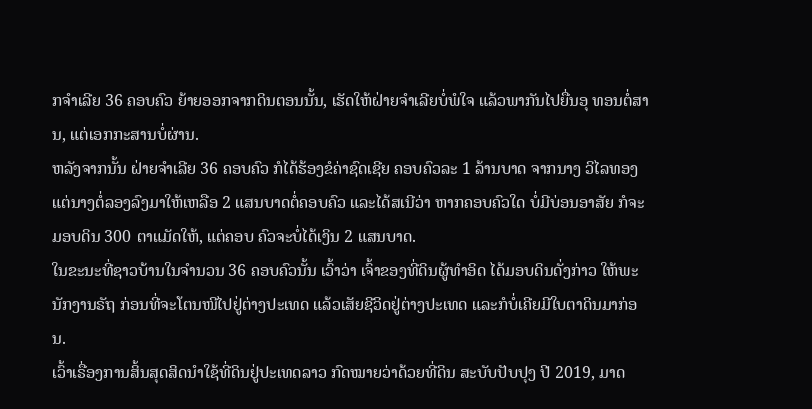ກຈໍາເລີຍ 36 ຄອບຄົວ ຍ້າຍອອກຈາກດິນຕອນນັ້ນ, ເຮັດໃຫ້ຝ່າຍຈໍາເລີຍບໍ່ພໍໃຈ ແລ້ວພາກັນໄປຍື່ນອຸ ທອນຕໍ່ສານ, ແຕ່ເອກກະສານບໍ່ຜ່ານ.
ຫລັງຈາກນັ້ນ ຝ່າຍຈໍາເລີຍ 36 ຄອບຄົວ ກໍໄດ້ຮ້ອງຂໍຄ່າຊົດເຊີຍ ຄອບຄົວລະ 1 ລ້ານບາດ ຈາກນາງ ວິໄລທອງ ແຕ່ນາງຕໍ່ລອງລົງມາໃຫ້ເຫລືອ 2 ແສນບາດຕໍ່ຄອບຄົວ ແລະໄດ້ສເນີວ່າ ຫາກຄອບຄົວໃດ ບໍ່ມີບ່ອນອາສັຍ ກໍຈະມອບດິນ 300 ຕາແມັດໃຫ້, ແຕ່ຄອບ ຄົວຈະບໍ່ໄດ້ເງິນ 2 ແສນບາດ.
ໃນຂະນະທີ່ຊາວບ້ານໃນຈໍານວນ 36 ຄອບຄົວນັ້ນ ເວົ້າວ່າ ເຈົ້າຂອງທີ່ດິນຜູ້ທໍາອິດ ໄດ້ມອບດິນດັ່ງກ່າວ ໃຫ້ພະນັກງານຣັຖ ກ່ອນທີ່ຈະໂຕນໜີໄປຢູ່ຕ່າງປະເທດ ແລ້ວເສັຍຊີວິດຢູ່ຕ່າງປະເທດ ແລະກໍບໍ່ເຄີຍມີໃບຕາດິນມາກ່ອນ.
ເວົ້າເຣື່ອງການສິ້ນສຸດສິດນໍາໃຊ້ທີ່ດິນຢູ່ປະເທດລາວ ກົດໝາຍວ່າດ້ວຍທີ່ດິນ ສະບັບປັບປຸງ ປີ 2019, ມາດ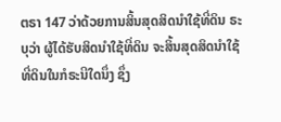ຕຣາ 147 ວ່າດ້ວຍການສິ້ນສຸດສິດນໍາໃຊ້ທີ່ດິນ ຣະບຸວ່າ ຜູ້ໄດ້ຮັບສິດນໍາໃຊ້ທີ່ດິນ ຈະສິ້ນສຸດສິດນໍາໃຊ້ທີ່ດິນໃນກໍຣະນີໃດນຶ່ງ ຊຶ່ງ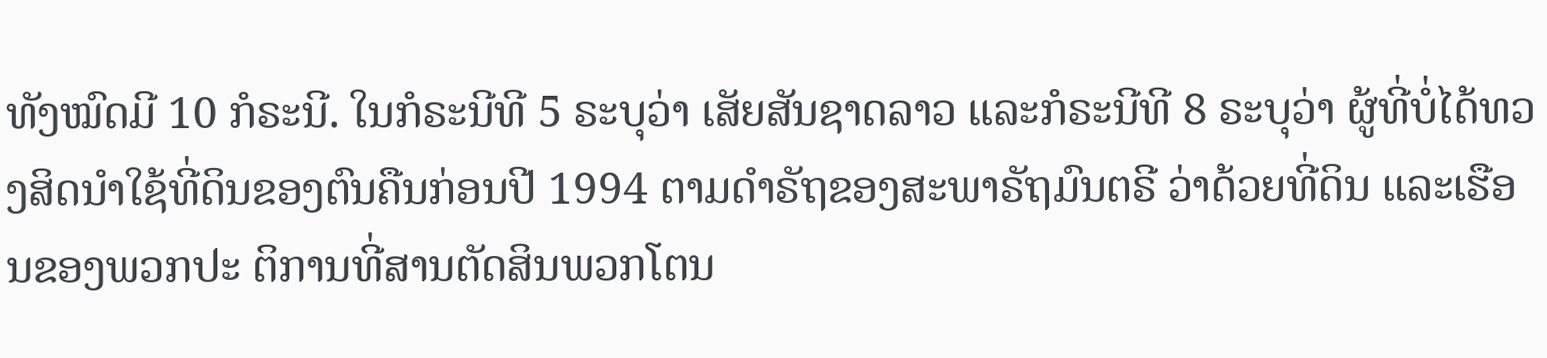ທັງໝົດມີ 10 ກໍຣະນີ. ໃນກໍຣະນີທີ 5 ຣະບຸວ່າ ເສັຍສັນຊາດລາວ ແລະກໍຣະນີທີ 8 ຣະບຸວ່າ ຜູ້ທີ່ບໍ່ໄດ້ທວງສິດນໍາໃຊ້ທີ່ດິນຂອງຕົນຄືນກ່ອນປີ 1994 ຕາມດໍາຣັຖຂອງສະພາຣັຖມົນຕຣີ ວ່າດ້ວຍທີ່ດິນ ແລະເຮືອນຂອງພວກປະ ຕິການທີ່ສານຕັດສິນພວກໂຕນ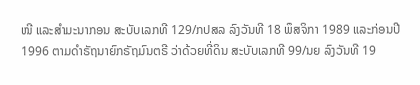ໜີ ແລະສໍາມະນາກອນ ສະບັບເລກທີ 129/ກປສລ ລົງວັນທີ 18 ພຶສຈິກາ 1989 ແລະກ່ອນປີ 1996 ຕາມດໍາຣັຖນາຍົກຣັຖມົນຕຣີ ວ່າດ້ວຍທີ່ດິນ ສະບັບເລກທີ 99/ນຍ ລົງວັນທີ 19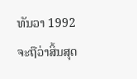ທັນວາ 1992 ຈະຖືວ່າສິ້ນສຸດ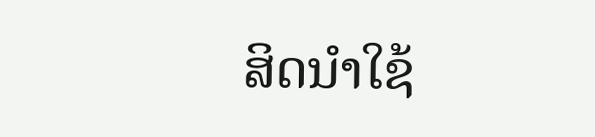ສິດນໍາໃຊ້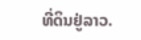ທີ່ດິນຢູ່ລາວ.